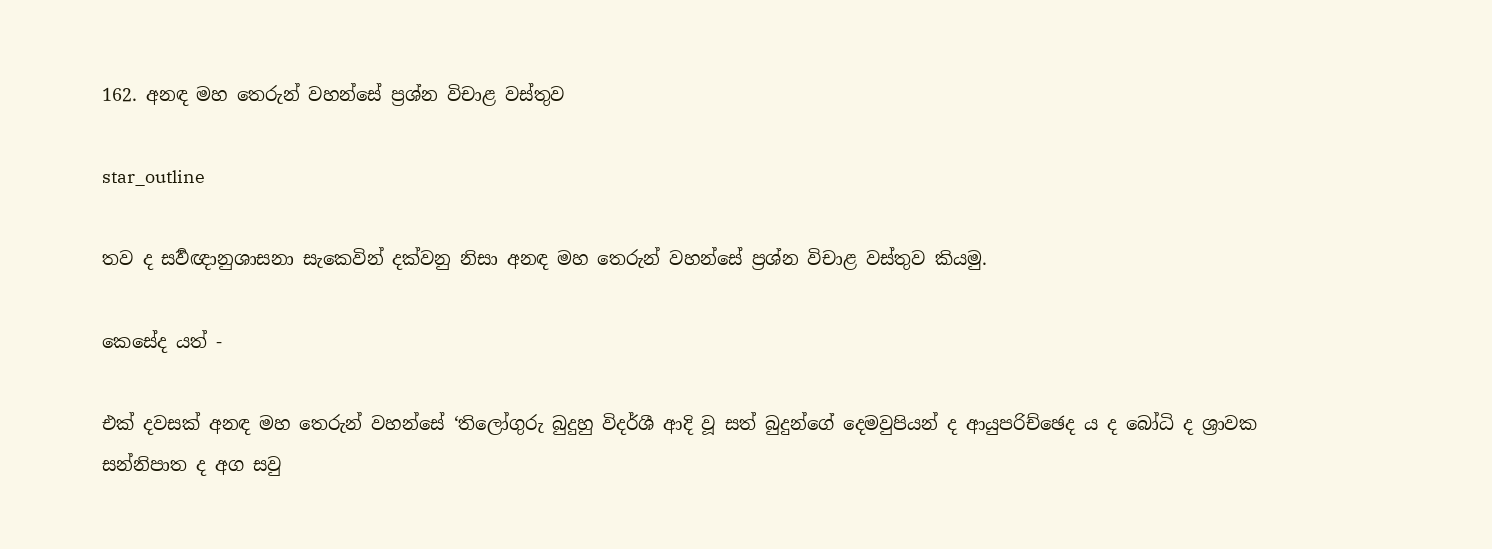162. අනඳ මහ තෙරුන් වහන්සේ ප්‍රශ්න විචාළ වස්තුව

star_outline

තව ද සර්‍වඥානුශාසනා සැකෙවින් දක්වනු නිසා අනඳ මහ තෙරුන් වහන්සේ ප්‍රශ්න විචාළ වස්තුව කියමු.

කෙසේද යත් -

එක් දවසක් අනඳ මහ තෙරුන් වහන්සේ ‘තිලෝගුරු බුදුහු විදර්ශී ආදි වූ සත් බුදුන්ගේ දෙමවුපියන් ද ආයුපරිච්ඡෙද ය ද බෝධි ද ශ්‍රාවක සන්නිපාත ද අග සවු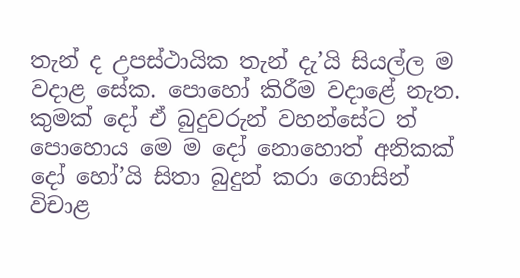තැන් ද උපස්ථායික තැන් දැ’යි සියල්ල ම වදාළ සේක. පොහෝ කිරීම වදාළේ නැත. කුමක් දෝ ඒ බුදුවරුන් වහන්සේට ත් පොහොය මෙ ම දෝ නොහොත් අනිකක් දෝ හෝ’යි සිතා බුදුන් කරා ගොසින් විචාළ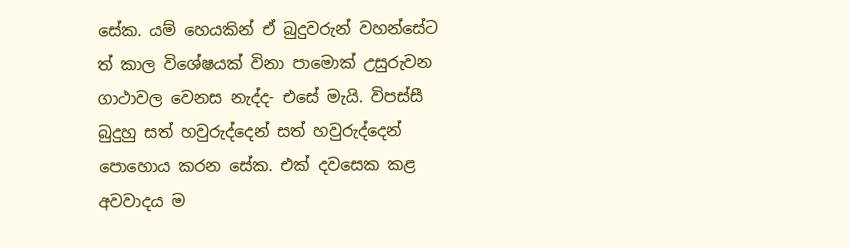සේක. යම් හෙයකින් ඒ බුදුවරුන් වහන්සේට ත් කාල විශේෂයක් විනා පාමොක් උසුරුවන ගාථාවල වෙනස නැද්ද- එසේ මැයි. විපස්සී බුදුහු සත් හවුරුද්දෙන් සත් හවුරුද්දෙන් පොහොය කරන සේක. එක් දවසෙක කළ අවවාදය ම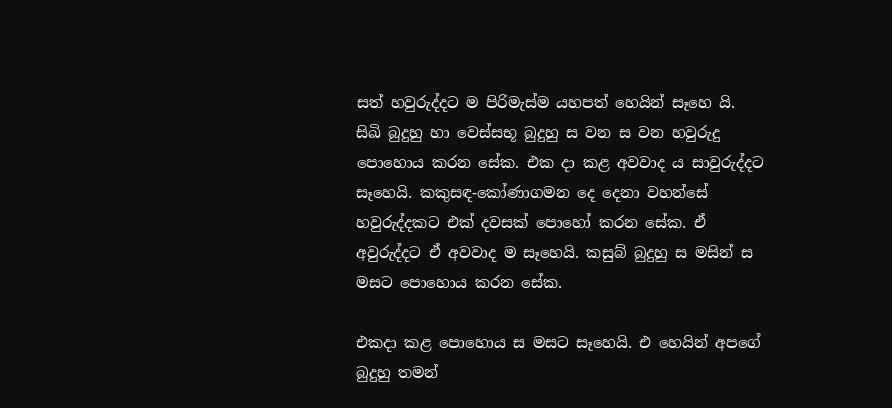සත් හවුරුද්දට ම පිරිමැස්ම යහපත් හෙයින් සෑහෙ යි. සිඛි බුදුහු හා වෙස්සභූ බුදුහු ස වන ස වන හවුරුදු පොහොය කරන සේක. එක දා කළ අවවාද ය සාවුරුද්දට සෑහෙයි. කකුසඳ-කෝණාගමන දෙ දෙනා වහන්සේ හවුරුද්දකට එක් දවසක් පොහෝ කරන සේක. ඒ අවුරුද්දට ඒ අවවාද ම සෑහෙයි. කසුබ් බුදුහු ස මසින් ස මසට පොහොය කරන සේක.

එකදා කළ පොහොය ස මසට සෑහෙයි. එ හෙයින් අපගේ බුදුහු තමන්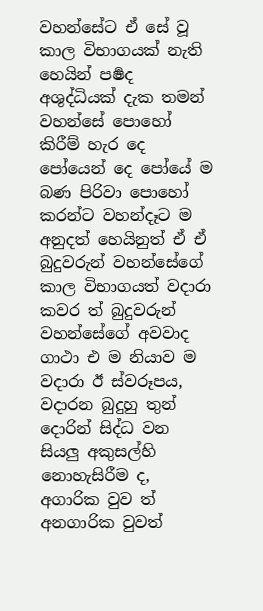වහන්සේට ඒ සේ වූ කාල විභාගයක් නැති හෙයින් පර්‍ෂද අශුද්ධියක් දැක තමන් වහන්සේ පොහෝ කිරීම් හැර දෙ පෝයෙන් දෙ පෝයේ ම බණ පිරිවා පොහෝ කරන්ට වහන්දෑට ම අනුදත් හෙයිනුත් ඒ ඒ බුදුවරුන් වහන්සේගේ කාල විභාගයත් වදාරා කවර ත් බුදුවරුන් වහන්සේගේ අවවාද ගාථා එ ම නියාව ම වදාරා ඊ ස්වරූපය, වදාරන බුදුහු තුන් දොරින් සිද්ධ වන සියලු අකුසල්හි නොහැසිරීම ද, අගාරික වුව ත් අනගාරික වුවත්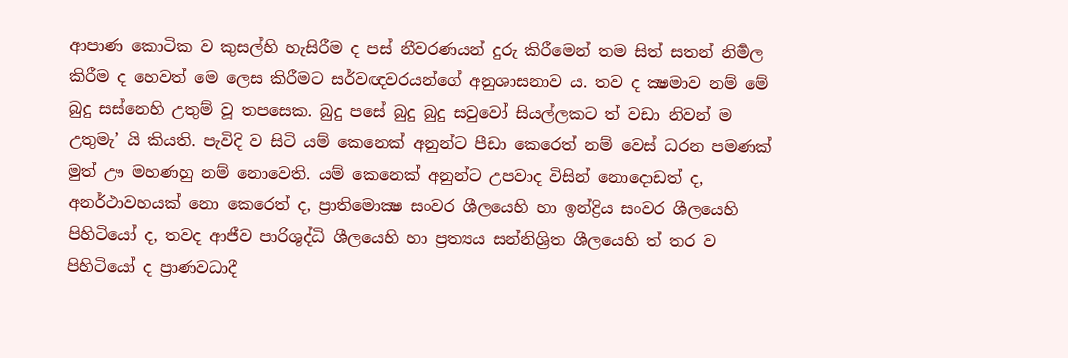ආපාණ කොටික ව කුසල්හි හැසිරීම ද පස් නීවරණයන් දුරු කිරීමෙන් තම සිත් සතන් නිර්‍මල කිරීම ද හෙවත් මෙ ලෙස කිරීමට සර්වඥවරයන්ගේ අනුශාසනාව ය. තව ද ක්‍ෂමාව නම් මේ බුදු සස්නෙහි උතුම් වූ තපසෙක. බුදු පසේ බුදු බුදු සවුවෝ සියල්ලකට ත් වඩා නිවන් ම උතුමැ’ යි කියති. පැවිදි ව සිටි යම් කෙනෙක් අනුන්ට පීඩා කෙරෙත් නම් වෙස් ධරන පමණක් මුත් ඌ මහණහු නම් නොවෙති. යම් කෙනෙක් අනුන්ට උපවාද විසින් නොදොඩත් ද, අනර්ථාවහයක් නො කෙරෙත් ද, ප්‍රාතිමොක්‍ෂ සංවර ශීලයෙහි හා ඉන්ද්‍රිය සංවර ශීලයෙහි පිහිටියෝ ද, තවද ආජීව පාරිශුද්ධි ශීලයෙහි හා ප්‍රත්‍යය සන්නිශ්‍රිත ශීලයෙහි ත් තර ව පිහිටියෝ ද ප්‍රාණවධාදී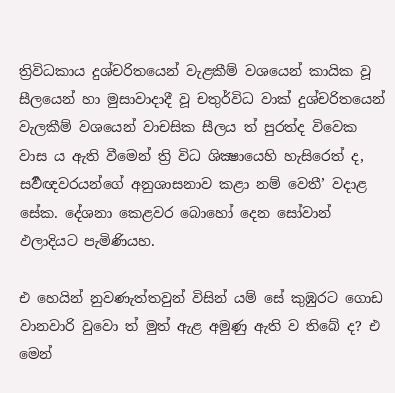ත්‍රිවිධකාය දුශ්චරිතයෙන් වැළකීම් වශයෙන් කායික වූ සීලයෙන් හා මුසාවාදාදී වූ චතුර්විධ වාක් දුශ්චරිතයෙන් වැලකීම් වශයෙන් වාචසික සීලය ත් පුරත්ද විවෙක වාස ය ඇති වීමෙන් ත්‍රි විධ ශික්‍ෂායෙහි හැසිරෙත් ද, සර්‍වඥවරයන්ගේ අනුශාසනාව කළා නම් වෙතී’ වදාළ සේක. දේශනා කෙළවර බොහෝ දෙන සෝවාන් ඵලාදියට පැමිණියහ.

එ හෙයින් නුවණැත්තවුන් විසින් යම් සේ කුඹුරට ගොඩ වානවාරි වුවො ත් මුත් ඇළ අමුණු ඇති ව තිබේ ද? එ මෙන්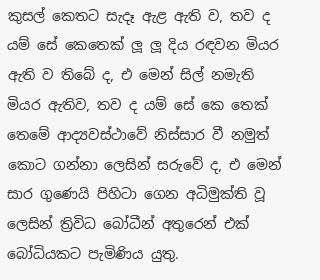කුසල් කෙතට සැදෑ ඇළ ඇති ව, තව ද යම් සේ කෙතෙක් ලූ ලූ දිය රඳවන මියර ඇති ව තිබේ ද, එ මෙන් සිල් නමැති මියර ඇතිව, තව ද යම් සේ කෙ තෙක් තෙමේ ආද්‍යවස්ථාවේ නිස්සාර වී නමුත් කොට ගන්නා ලෙසින් සරුවේ ද, එ මෙන් සාර ගුණෙයි පිහිටා ගෙන අධිමුක්ති වූ ලෙසින් ත්‍රිවිධ බෝධීන් අතුරෙන් එක් බෝධියකට පැමිණිය යුතු.